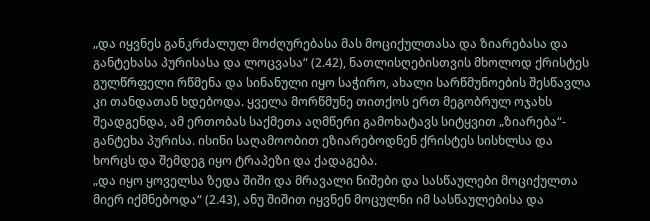„და იყვნეს განკრძალულ მოძღურებასა მას მოციქულთასა და ზიარებასა და განტეხასა პურისასა და ლოცვასა“ (2.42), ნათლისღებისთვის მხოლოდ ქრისტეს გულწრფელი რწმენა და სინანული იყო საჭირო, ახალი სარწმუნოების შესწავლა კი თანდათან ხდებოდა. ყველა მორწმუნე თითქოს ერთ მეგობრულ ოჯახს შეადგენდა, ამ ერთობას საქმეთა აღმწერი გამოხატავს სიტყვით „ზიარება“- განტეხა პურისა. ისინი საღამოობით ეზიარებოდნენ ქრისტეს სისხლსა და ხორცს და შემდეგ იყო ტრაპეზი და ქადაგება.
„და იყო ყოველსა ზედა შიში და მრავალი ნიშები და სასწაულები მოციქულთა მიერ იქმნებოდა“ (2.43), ანუ შიშით იყვნენ მოცულნი იმ სასწაულებისა და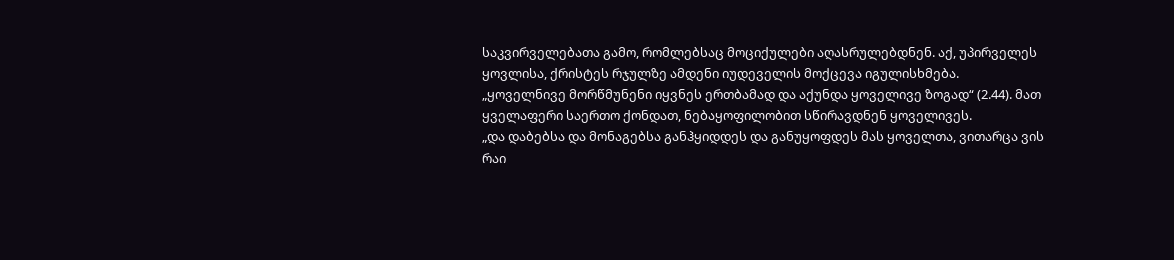საკვირველებათა გამო, რომლებსაც მოციქულები აღასრულებდნენ. აქ, უპირველეს ყოვლისა, ქრისტეს რჯულზე ამდენი იუდეველის მოქცევა იგულისხმება.
„ყოველნივე მორწმუნენი იყვნეს ერთბამად და აქუნდა ყოველივე ზოგად“ (2.44). მათ ყველაფერი საერთო ქონდათ, ნებაყოფილობით სწირავდნენ ყოველივეს.
„და დაბებსა და მონაგებსა განჰყიდდეს და განუყოფდეს მას ყოველთა, ვითარცა ვის რაი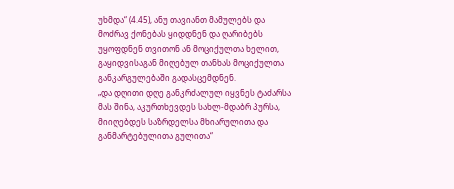უხმდა“ (4.45), ანუ თავიანთ მამულებს და მოძრავ ქონებას ყიდდნენ და ღარიბებს უყოფდნენ თვითონ ან მოციქულთა ხელით, გაყიდვისაგან მიღებულ თანხას მოციქულთა განკარგულებაში გადასცემდნენ.
„და დღითი დღე განკრძალულ იყვნეს ტაძარსა მას შინა, აკურთხევდეს სახლ-მდაბრ პურსა, მიიღებდეს საზრდელსა მხიარულითა და განმარტებულითა გულითა“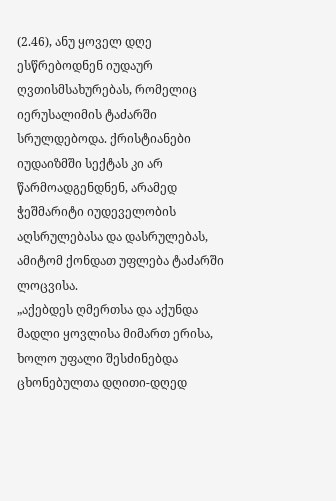(2.46), ანუ ყოველ დღე ესწრებოდნენ იუდაურ ღვთისმსახურებას, რომელიც იერუსალიმის ტაძარში სრულდებოდა. ქრისტიანები იუდაიზმში სექტას კი არ წარმოადგენდნენ, არამედ ჭეშმარიტი იუდეველობის აღსრულებასა და დასრულებას, ამიტომ ქონდათ უფლება ტაძარში ლოცვისა.
„აქებდეს ღმერთსა და აქუნდა მადლი ყოვლისა მიმართ ერისა, ხოლო უფალი შესძინებდა ცხონებულთა დღითი-დღედ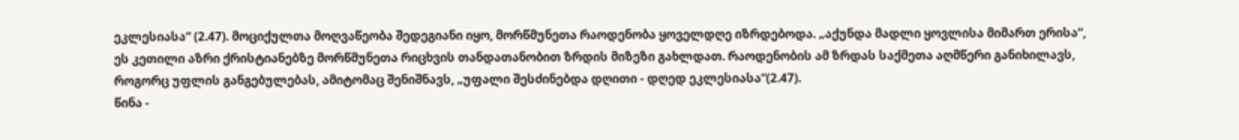ეკლესიასა“ (2.47). მოციქულთა მოღვაწეობა შედეგიანი იყო, მორწმუნეთა რაოდენობა ყოველდღე იზრდებოდა. „აქუნდა მადლი ყოვლისა მიმართ ერისა“, ეს კეთილი აზრი ქრისტიანებზე მორწმუნეთა რიცხვის თანდათანობით ზრდის მიზეზი გახლდათ. რაოდენობის ამ ზრდას საქმეთა აღმწერი განიხილავს, როგორც უფლის განგებულებას, ამიტომაც შენიშნავს, „უფალი შესძინებდა დღითი - დღედ ეკლესიასა“(2.47).
წინა -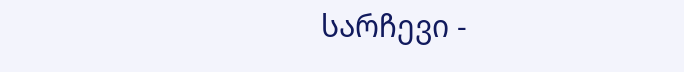სარჩევი -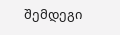შემდეგი